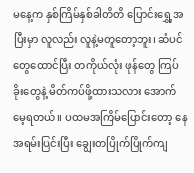မနေ့က နှစ်ကြိမ်နှစ်ခါတိတိ ပြောင်းရွှေ့အပြီးမှာ လူလည်း လူနဲ့မတူတော့ဘူး၊ ဆံပင်တွေထောင်ပြီး တကိုယ်လုံး ဖုန်တွေ ကြပ်ခိုးတွေနဲ့ မိတ်ကပ်ဖို့ထားသလား အောက်မေ့ရတယ်။ ပထမအကြိမ်ပြောင်းတော့ နေအရမ်းပြင်းပြီး ချွေးတပြိုက်ပြိုက်ကျ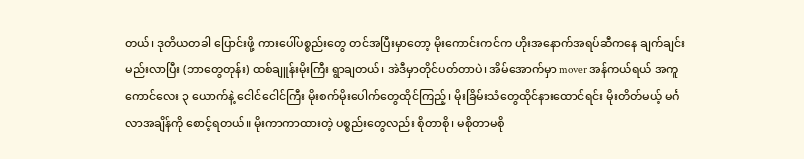တယ်၊ ဒုတိယတခါ ပြောင်းဖို့ ကားပေါ်ပစ္စည်းတွေ တင်အပြီးမှာတော့ မိုးကောင်းကင်က ဟိုးအနောက်အရပ်ဆီကနေ ချက်ချင်းမည်းလာပြီး (ဘာတွေတုန်း) ထစ်ချူန်းမိုးကြီး ရွာချတယ်၊ အဲဒီမှာတိုင်ပတ်တာပဲ၊ အိမ်အောက်မှာ mover အန်ကယ်ရယ် အကူကောင်လေး ၃ ယောက်နဲ့ ငေါင်ငေါင်ကြီး မိုးစက်မိုးပေါက်တွေထိုင်ကြည့်၊ မိုးခြိမ်းသံတွေထိုင်နားထောင်ရင်း မိုးတိတ်မယ့် မင်္ဂလာအချိန်ကို စောင့်ရတယ်။ မိုးကာကာထားတဲ့ ပစ္စည်းတွေလည်း စိုတာစို၊ မစိုတာမစို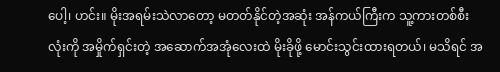ပေါ့၊ ဟင်း။ မိုးအရမ်းသဲလာတော့ မတတ်နိုင်တဲ့အဆုံး အန်ကယ်ကြီးက သူ့ကားတစ်စီးလုံးကို အမှိုက်ရှင်းတဲ့ အဆောက်အအုံလေးထဲ မိုးခိုဖို့ မောင်းသွင်းထားရတယ်၊ မသိရင် အ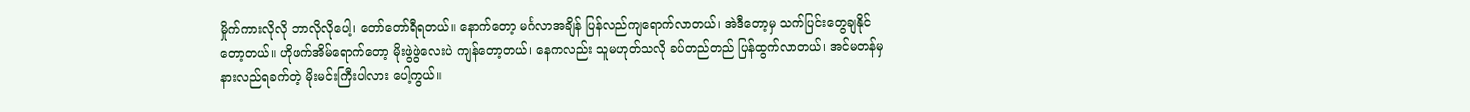မှိုက်ကားလိုလို ဘာလိုလိုပေါ့၊ တော်တော်ရီရတယ်။ နောက်တော့ မင်္ဂလာအချိန် ပြန်လည်ကျရောက်လာတယ်၊ အဲဒီတော့မှ သက်ပြင်းတွေချနိုင်တော့တယ်။ ဟိုဖက်အိမ်ရောက်တော့ မိုးဖွဲဖွဲလေးပဲ ကျန်တော့တယ်၊ နေကလည်း သူမဟုတ်သလို ခပ်တည်တည် ပြန်ထွက်လာတယ်၊ အင်မတန်မှ နားလည်ရခက်တဲ့ မိုးမင်းကြီးပါလား ပေါ့ကွယ်။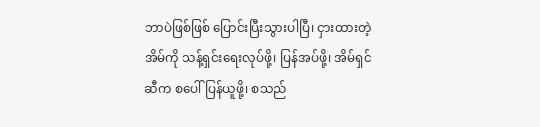ဘာပဲဖြစ်ဖြစ် ပြောင်းပြီးသွားပါပြီ၊ ငှားထားတဲ့အိမ်ကို သန့်ရှင်းရေးလုပ်ဖို့၊ ပြန်အပ်ဖို့၊ အိမ်ရှင်ဆီက စပေါ်ပြန်ယူဖို့၊ စသည်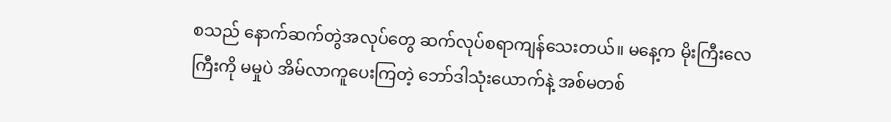စသည် နောက်ဆက်တွဲအလုပ်တွေ ဆက်လုပ်စရာကျန်သေးတယ်။ မနေ့က မိုးကြီးလေကြီးကို မမှုပဲ အိမ်လာကူပေးကြတဲ့ ဘော်ဒါသုံးယောက်နဲ့ အစ်မတစ်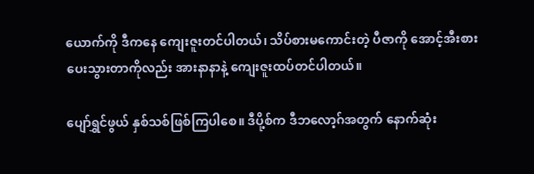ယောက်ကို ဒီကနေ ကျေးဇူးတင်ပါတယ်၊ သိပ်စားမကောင်းတဲ့ ပီဇာကို အောင့်အီးစားပေးသွားတာကိုလည်း အားနာနာနဲ့ ကျေးဇူးထပ်တင်ပါတယ်။

ပျော်ရွှင်ဖွယ် နှစ်သစ်ဖြစ်ကြပါစေ။ ဒီပို့စ်က ဒီဘလော့ဂ်အတွက် နောက်ဆုံး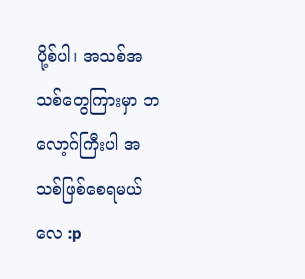ပို့စ်ပါ၊ အသစ်အသစ်တွေကြားမှာ ဘလော့ဂ်ကြီးပါ အသစ်ဖြစ်စေရမယ်လေ :p